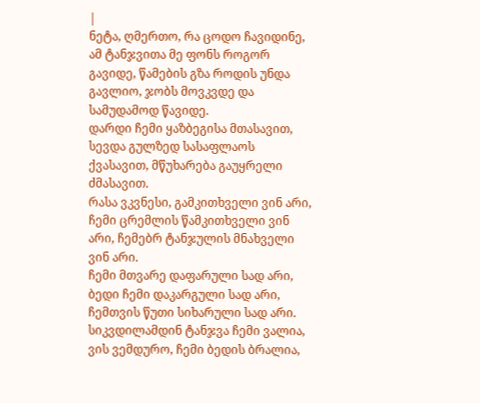|
ნეტა, ღმერთო, რა ცოდო ჩავიდინე, ამ ტანჯვითა მე ფონს როგორ გავიდე, წამების გზა როდის უნდა გავლიო, ჯობს მოვკვდე და სამუდამოდ წავიდე.
დარდი ჩემი ყაზბეგისა მთასავით, სევდა გულზედ სასაფლაოს ქვასავით, მწუხარება გაუყრელი ძმასავით.
რასა ვკვნესი, გამკითხველი ვინ არი, ჩემი ცრემლის წამკითხველი ვინ არი, ჩემებრ ტანჯულის მნახველი ვინ არი.
ჩემი მთვარე დაფარული სად არი, ბედი ჩემი დაკარგული სად არი, ჩემთვის წუთი სიხარული სად არი.
სიკვდილამდინ ტანჯვა ჩემი ვალია, ვის ვემდურო, ჩემი ბედის ბრალია,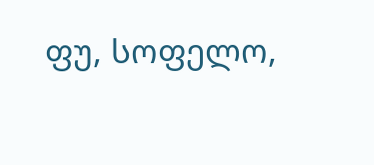ფუ, სოფელო,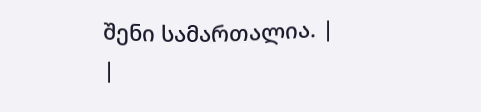შენი სამართალია. |
|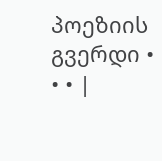პოეზიის გვერდი • • • |